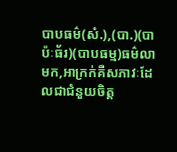បាបធម៌(សំ.),(បា.)(បាប៉ៈធ័រ)(បាបធម្ម)ធម៌លាមក,អាក្រក់គឺសភាវៈដែលជាជំនួយចិត្ត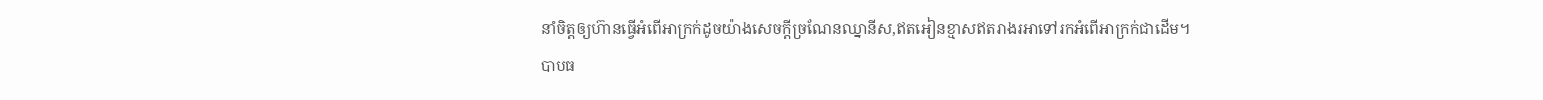នាំចិត្តឲ្យហ៊ានធ្វើអំពើអាក្រក់ដូចយ៉ាងសេចក្ដីច្រណែនឈ្នានីស,ឥតអៀនខ្មាសឥតរាងរអាទៅរកអំពើអាក្រក់ជាដើម។
បាបធ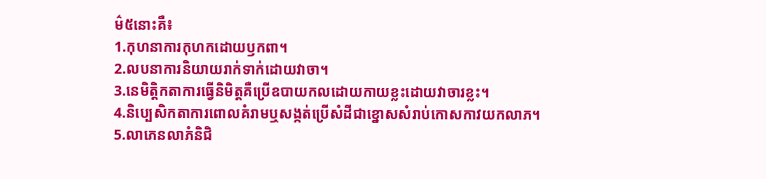ម៌៥នោះគឺ៖
1.កុហនាការកុហកដោយឫកពា។
2.លបនាការនិយាយរាក់ទាក់ដោយវាចា។
3.នេមិត្តិកតាការធ្វើនិមិត្ដគឺប្រើឧបាយកលដោយកាយខ្លះដោយវាចារខ្លះ។
4.និប្បេសិកតាការពោលគំរាមឬសង្កត់ប្រើសំដីជាខ្នោសសំរាប់កោសកាវយកលាភ។
5.លាភេនលាភំនិជិ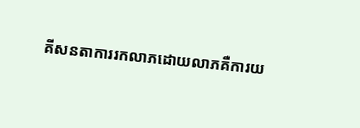គីសនតាការរកលាភដោយលាភគឺការយ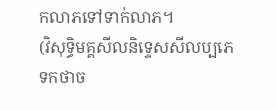កលាភទៅទាក់លាភ។
(វិសុទ្ធិមគ្គសីលនិទ្ទេសសីលប្បភេទកថាច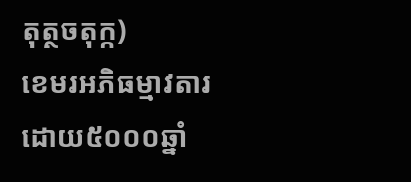តុត្ថចតុក្ក)
ខេមរអភិធម្មាវតារ
ដោយ៥០០០ឆ្នាំ